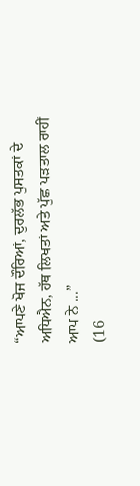“ਆਪਣੇ ਖੋਜ ਦੌਰਿਆਂ, ਦੁਰਲੱਭ ਪੁਸਤਕਾਂ ਦੇ ਅਧਿਐਨ, ਹੱਥ ਲਿਖਤਾਂ ਅਤੇ ਪੁੱਛ ਪੜਤਾਲ ਰਾਹੀਂ ਆਪ ਨੇ ...”
(16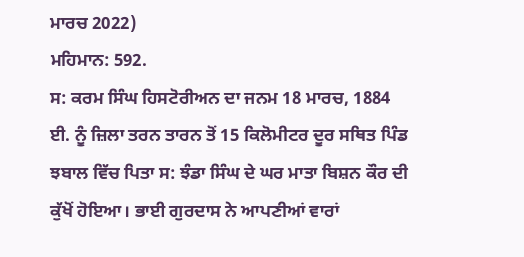ਮਾਰਚ 2022)
ਮਹਿਮਾਨ: 592.
ਸ: ਕਰਮ ਸਿੰਘ ਹਿਸਟੋਰੀਅਨ ਦਾ ਜਨਮ 18 ਮਾਰਚ, 1884 ਈ. ਨੂੰ ਜ਼ਿਲਾ ਤਰਨ ਤਾਰਨ ਤੋਂ 15 ਕਿਲੋਮੀਟਰ ਦੂਰ ਸਥਿਤ ਪਿੰਡ ਝਬਾਲ ਵਿੱਚ ਪਿਤਾ ਸ: ਝੰਡਾ ਸਿੰਘ ਦੇ ਘਰ ਮਾਤਾ ਬਿਸ਼ਨ ਕੌਰ ਦੀ ਕੁੱਖੋਂ ਹੋਇਆ। ਭਾਈ ਗੁਰਦਾਸ ਨੇ ਆਪਣੀਆਂ ਵਾਰਾਂ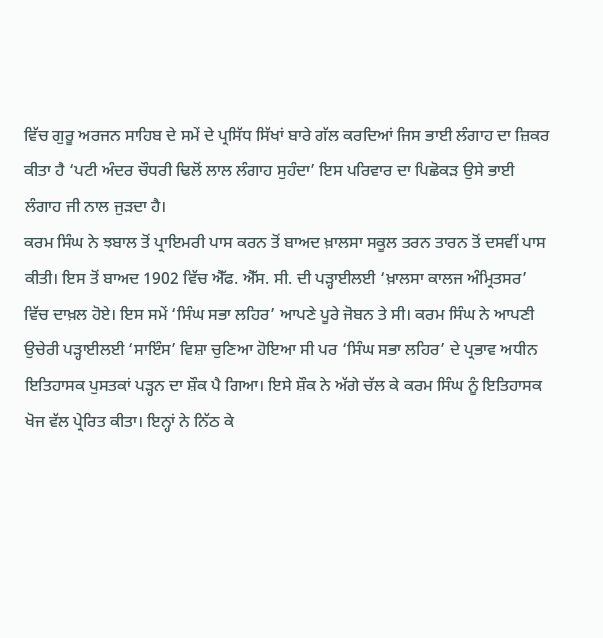ਵਿੱਚ ਗੁਰੂ ਅਰਜਨ ਸਾਹਿਬ ਦੇ ਸਮੇਂ ਦੇ ਪ੍ਰਸਿੱਧ ਸਿੱਖਾਂ ਬਾਰੇ ਗੱਲ ਕਰਦਿਆਂ ਜਿਸ ਭਾਈ ਲੰਗਾਹ ਦਾ ਜ਼ਿਕਰ ਕੀਤਾ ਹੈ ‘ਪਟੀ ਅੰਦਰ ਚੌਧਰੀ ਢਿਲੋਂ ਲਾਲ ਲੰਗਾਹ ਸੁਹੰਦਾ’ ਇਸ ਪਰਿਵਾਰ ਦਾ ਪਿਛੋਕੜ ਉਸੇ ਭਾਈ ਲੰਗਾਹ ਜੀ ਨਾਲ ਜੁੜਦਾ ਹੈ।
ਕਰਮ ਸਿੰਘ ਨੇ ਝਬਾਲ ਤੋਂ ਪ੍ਰਾਇਮਰੀ ਪਾਸ ਕਰਨ ਤੋਂ ਬਾਅਦ ਖ਼ਾਲਸਾ ਸਕੂਲ ਤਰਨ ਤਾਰਨ ਤੋਂ ਦਸਵੀਂ ਪਾਸ ਕੀਤੀ। ਇਸ ਤੋਂ ਬਾਅਦ 1902 ਵਿੱਚ ਐੱਫ. ਐੱਸ. ਸੀ. ਦੀ ਪੜ੍ਹਾਈਲਈ ‘ਖ਼ਾਲਸਾ ਕਾਲਜ ਅੰਮ੍ਰਿਤਸਰ’ ਵਿੱਚ ਦਾਖ਼ਲ ਹੋਏ। ਇਸ ਸਮੇਂ ‘ਸਿੰਘ ਸਭਾ ਲਹਿਰ’ ਆਪਣੇ ਪੂਰੇ ਜੋਬਨ ਤੇ ਸੀ। ਕਰਮ ਸਿੰਘ ਨੇ ਆਪਣੀ ਉਚੇਰੀ ਪੜ੍ਹਾਈਲਈ ‘ਸਾਇੰਸ’ ਵਿਸ਼ਾ ਚੁਣਿਆ ਹੋਇਆ ਸੀ ਪਰ ‘ਸਿੰਘ ਸਭਾ ਲਹਿਰ’ ਦੇ ਪ੍ਰਭਾਵ ਅਧੀਨ ਇਤਿਹਾਸਕ ਪੁਸਤਕਾਂ ਪੜ੍ਹਨ ਦਾ ਸ਼ੌਕ ਪੈ ਗਿਆ। ਇਸੇ ਸ਼ੌਕ ਨੇ ਅੱਗੇ ਚੱਲ ਕੇ ਕਰਮ ਸਿੰਘ ਨੂੰ ਇਤਿਹਾਸਕ ਖੋਜ ਵੱਲ ਪ੍ਰੇਰਿਤ ਕੀਤਾ। ਇਨ੍ਹਾਂ ਨੇ ਨਿੱਠ ਕੇ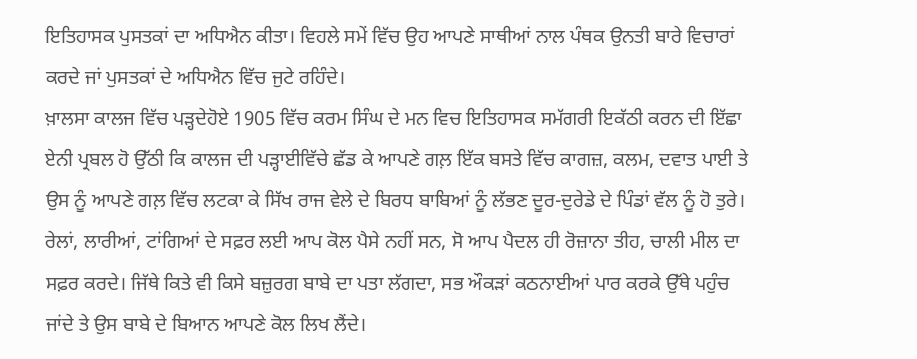ਇਤਿਹਾਸਕ ਪੁਸਤਕਾਂ ਦਾ ਅਧਿਐਨ ਕੀਤਾ। ਵਿਹਲੇ ਸਮੇਂ ਵਿੱਚ ਉਹ ਆਪਣੇ ਸਾਥੀਆਂ ਨਾਲ ਪੰਥਕ ਉਨਤੀ ਬਾਰੇ ਵਿਚਾਰਾਂ ਕਰਦੇ ਜਾਂ ਪੁਸਤਕਾਂ ਦੇ ਅਧਿਐਨ ਵਿੱਚ ਜੁਟੇ ਰਹਿੰਦੇ।
ਖ਼ਾਲਸਾ ਕਾਲਜ ਵਿੱਚ ਪੜ੍ਹਦੇਹੋਏ 1905 ਵਿੱਚ ਕਰਮ ਸਿੰਘ ਦੇ ਮਨ ਵਿਚ ਇਤਿਹਾਸਕ ਸਮੱਗਰੀ ਇਕੱਠੀ ਕਰਨ ਦੀ ਇੱਛਾ ਏਨੀ ਪ੍ਰਬਲ ਹੋ ਉੱਠੀ ਕਿ ਕਾਲਜ ਦੀ ਪੜ੍ਹਾਈਵਿੱਚੇ ਛੱਡ ਕੇ ਆਪਣੇ ਗਲ਼ ਇੱਕ ਬਸਤੇ ਵਿੱਚ ਕਾਗਜ਼, ਕਲਮ, ਦਵਾਤ ਪਾਈ ਤੇ ਉਸ ਨੂੰ ਆਪਣੇ ਗਲ਼ ਵਿੱਚ ਲਟਕਾ ਕੇ ਸਿੱਖ ਰਾਜ ਵੇਲੇ ਦੇ ਬਿਰਧ ਬਾਬਿਆਂ ਨੂੰ ਲੱਭਣ ਦੂਰ-ਦੁਰੇਡੇ ਦੇ ਪਿੰਡਾਂ ਵੱਲ ਨੂੰ ਹੋ ਤੁਰੇ। ਰੇਲਾਂ, ਲਾਰੀਆਂ, ਟਾਂਗਿਆਂ ਦੇ ਸਫ਼ਰ ਲਈ ਆਪ ਕੋਲ ਪੈਸੇ ਨਹੀਂ ਸਨ, ਸੋ ਆਪ ਪੈਦਲ ਹੀ ਰੋਜ਼ਾਨਾ ਤੀਹ, ਚਾਲੀ ਮੀਲ ਦਾ ਸਫ਼ਰ ਕਰਦੇ। ਜਿੱਥੇ ਕਿਤੇ ਵੀ ਕਿਸੇ ਬਜ਼ੁਰਗ ਬਾਬੇ ਦਾ ਪਤਾ ਲੱਗਦਾ, ਸਭ ਔਕੜਾਂ ਕਠਨਾਈਆਂ ਪਾਰ ਕਰਕੇ ਉੱਥੇ ਪਹੁੰਚ ਜਾਂਦੇ ਤੇ ਉਸ ਬਾਬੇ ਦੇ ਬਿਆਨ ਆਪਣੇ ਕੋਲ ਲਿਖ ਲੈਂਦੇ।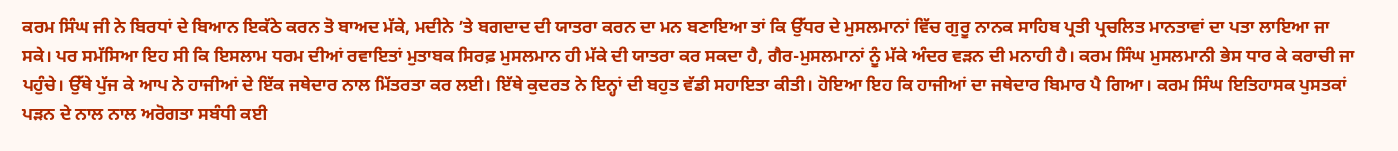ਕਰਮ ਸਿੰਘ ਜੀ ਨੇ ਬਿਰਧਾਂ ਦੇ ਬਿਆਨ ਇਕੱਠੇ ਕਰਨ ਤੋ ਬਾਅਦ ਮੱਕੇ, ਮਦੀਨੇ ’ਤੇ ਬਗਦਾਦ ਦੀ ਯਾਤਰਾ ਕਰਨ ਦਾ ਮਨ ਬਣਾਇਆ ਤਾਂ ਕਿ ਉੱਧਰ ਦੇ ਮੁਸਲਮਾਨਾਂ ਵਿੱਚ ਗੁਰੂ ਨਾਨਕ ਸਾਹਿਬ ਪ੍ਰਤੀ ਪ੍ਰਚਲਿਤ ਮਾਨਤਾਵਾਂ ਦਾ ਪਤਾ ਲਾਇਆ ਜਾ ਸਕੇ। ਪਰ ਸਮੱਸਿਆ ਇਹ ਸੀ ਕਿ ਇਸਲਾਮ ਧਰਮ ਦੀਆਂ ਰਵਾਇਤਾਂ ਮੁਤਾਬਕ ਸਿਰਫ਼ ਮੁਸਲਮਾਨ ਹੀ ਮੱਕੇ ਦੀ ਯਾਤਰਾ ਕਰ ਸਕਦਾ ਹੈ, ਗੈਰ-ਮੁਸਲਮਾਨਾਂ ਨੂੰ ਮੱਕੇ ਅੰਦਰ ਵੜਨ ਦੀ ਮਨਾਹੀ ਹੈ। ਕਰਮ ਸਿੰਘ ਮੁਸਲਮਾਨੀ ਭੇਸ ਧਾਰ ਕੇ ਕਰਾਚੀ ਜਾ ਪਹੁੰਚੇ। ਉੱਥੇ ਪੁੱਜ ਕੇ ਆਪ ਨੇ ਹਾਜੀਆਂ ਦੇ ਇੱਕ ਜਥੇਦਾਰ ਨਾਲ ਮਿੱਤਰਤਾ ਕਰ ਲਈ। ਇੱਥੇ ਕੁਦਰਤ ਨੇ ਇਨ੍ਹਾਂ ਦੀ ਬਹੁਤ ਵੱਡੀ ਸਹਾਇਤਾ ਕੀਤੀ। ਹੋਇਆ ਇਹ ਕਿ ਹਾਜੀਆਂ ਦਾ ਜਥੇਦਾਰ ਬਿਮਾਰ ਪੈ ਗਿਆ। ਕਰਮ ਸਿੰਘ ਇਤਿਹਾਸਕ ਪੁਸਤਕਾਂ ਪੜਨ ਦੇ ਨਾਲ ਨਾਲ ਅਰੋਗਤਾ ਸਬੰਧੀ ਕਈ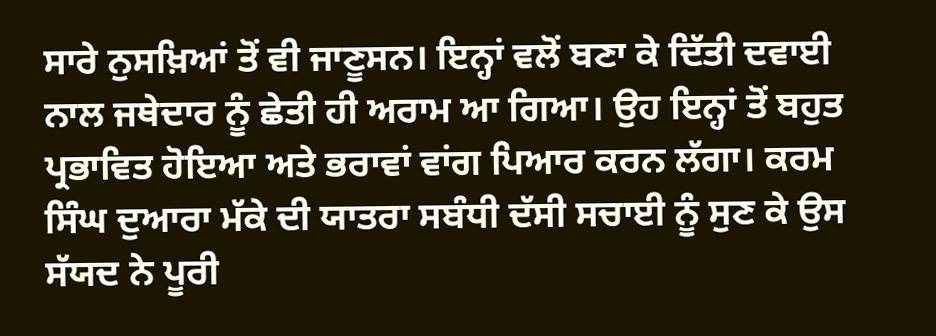ਸਾਰੇ ਨੁਸਖ਼ਿਆਂ ਤੋਂ ਵੀ ਜਾਣੂਸਨ। ਇਨ੍ਹਾਂ ਵਲੋਂ ਬਣਾ ਕੇ ਦਿੱਤੀ ਦਵਾਈ ਨਾਲ ਜਥੇਦਾਰ ਨੂੰ ਛੇਤੀ ਹੀ ਅਰਾਮ ਆ ਗਿਆ। ਉਹ ਇਨ੍ਹਾਂ ਤੋਂ ਬਹੁਤ ਪ੍ਰਭਾਵਿਤ ਹੋਇਆ ਅਤੇ ਭਰਾਵਾਂ ਵਾਂਗ ਪਿਆਰ ਕਰਨ ਲੱਗਾ। ਕਰਮ ਸਿੰਘ ਦੁਆਰਾ ਮੱਕੇ ਦੀ ਯਾਤਰਾ ਸਬੰਧੀ ਦੱਸੀ ਸਚਾਈ ਨੂੰ ਸੁਣ ਕੇ ਉਸ ਸੱਯਦ ਨੇ ਪੂਰੀ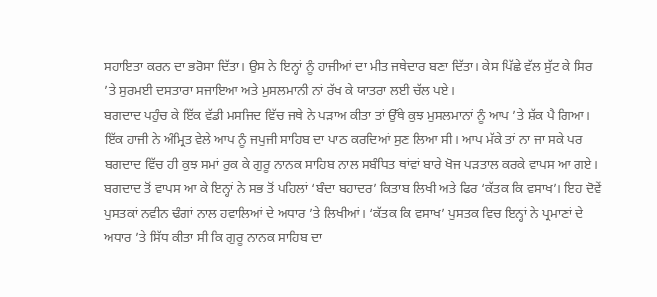ਸਹਾਇਤਾ ਕਰਨ ਦਾ ਭਰੋਸਾ ਦਿੱਤਾ। ਉਸ ਨੇ ਇਨ੍ਹਾਂ ਨੂੰ ਹਾਜੀਆਂ ਦਾ ਮੀਤ ਜਥੇਦਾਰ ਬਣਾ ਦਿੱਤਾ। ਕੇਸ ਪਿੱਛੇ ਵੱਲ ਸੁੱਟ ਕੇ ਸਿਰ ’ਤੇ ਸੁਰਮਈ ਦਸਤਾਰਾ ਸਜਾਇਆ ਅਤੇ ਮੁਸਲਮਾਨੀ ਨਾਂ ਰੱਖ ਕੇ ਯਾਤਰਾ ਲਈ ਚੱਲ ਪਏ।
ਬਗਦਾਦ ਪਹੁੰਚ ਕੇ ਇੱਕ ਵੱਡੀ ਮਸਜਿਦ ਵਿੱਚ ਜਥੇ ਨੇ ਪੜਾਅ ਕੀਤਾ ਤਾਂ ਉੱਥੇ ਕੁਝ ਮੁਸਲਮਾਨਾਂ ਨੂੰ ਆਪ ’ਤੇ ਸ਼ੱਕ ਪੈ ਗਿਆ। ਇੱਕ ਹਾਜੀ ਨੇ ਅੰਮ੍ਰਿਤ ਵੇਲੇ ਆਪ ਨੂੰ ਜਪੁਜੀ ਸਾਹਿਬ ਦਾ ਪਾਠ ਕਰਦਿਆਂ ਸੁਣ ਲਿਆ ਸੀ। ਆਪ ਮੱਕੇ ਤਾਂ ਨਾ ਜਾ ਸਕੇ ਪਰ ਬਗਦਾਦ ਵਿੱਚ ਹੀ ਕੁਝ ਸਮਾਂ ਰੁਕ ਕੇ ਗੁਰੂ ਨਾਨਕ ਸਾਹਿਬ ਨਾਲ ਸਬੰਧਿਤ ਥਾਂਵਾਂ ਬਾਰੇ ਖੋਜ ਪੜਤਾਲ ਕਰਕੇ ਵਾਪਸ ਆ ਗਏ।
ਬਗਦਾਦ ਤੋਂ ਵਾਪਸ ਆ ਕੇ ਇਨ੍ਹਾਂ ਨੇ ਸਭ ਤੋਂ ਪਹਿਲਾਂ ‘ਬੰਦਾ ਬਹਾਦਰ’ ਕਿਤਾਬ ਲਿਖੀ ਅਤੇ ਫਿਰ ‘ਕੱਤਕ ਕਿ ਵਸਾਖ’। ਇਹ ਦੋਵੇਂ ਪੁਸਤਕਾਂ ਨਵੀਨ ਢੰਗਾਂ ਨਾਲ ਹਵਾਲਿਆਂ ਦੇ ਅਧਾਰ ’ਤੇ ਲਿਖੀਆਂ। ‘ਕੱਤਕ ਕਿ ਵਸਾਖ’ ਪੁਸਤਕ ਵਿਚ ਇਨ੍ਹਾਂ ਨੇ ਪ੍ਰਮਾਣਾਂ ਦੇ ਅਧਾਰ ’ਤੇ ਸਿੱਧ ਕੀਤਾ ਸੀ ਕਿ ਗੁਰੂ ਨਾਨਕ ਸਾਹਿਬ ਦਾ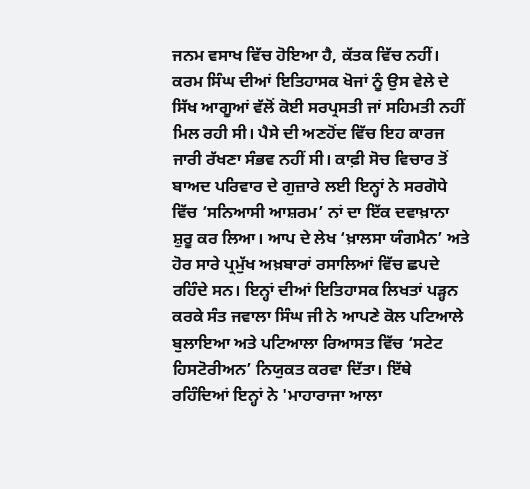ਜਨਮ ਵਸਾਖ ਵਿੱਚ ਹੋਇਆ ਹੈ, ਕੱਤਕ ਵਿੱਚ ਨਹੀਂ।
ਕਰਮ ਸਿੰਘ ਦੀਆਂ ਇਤਿਹਾਸਕ ਖੋਜਾਂ ਨੂੰ ਉਸ ਵੇਲੇ ਦੇ ਸਿੱਖ ਆਗੂਆਂ ਵੱਲੋਂ ਕੋਈ ਸਰਪ੍ਰਸਤੀ ਜਾਂ ਸਹਿਮਤੀ ਨਹੀਂ ਮਿਲ ਰਹੀ ਸੀ। ਪੈਸੇ ਦੀ ਅਣਹੋਂਦ ਵਿੱਚ ਇਹ ਕਾਰਜ ਜਾਰੀ ਰੱਖਣਾ ਸੰਭਵ ਨਹੀਂ ਸੀ। ਕਾਫ਼ੀ ਸੋਚ ਵਿਚਾਰ ਤੋਂ ਬਾਅਦ ਪਰਿਵਾਰ ਦੇ ਗੁਜ਼ਾਰੇ ਲਈ ਇਨ੍ਹਾਂ ਨੇ ਸਰਗੋਧੇ ਵਿੱਚ ‘ਸਨਿਆਸੀ ਆਸ਼ਰਮ’ ਨਾਂ ਦਾ ਇੱਕ ਦਵਾਖ਼ਾਨਾ ਸ਼ੁਰੂ ਕਰ ਲਿਆ। ਆਪ ਦੇ ਲੇਖ ‘ਖ਼ਾਲਸਾ ਯੰਗਮੈਨ’ ਅਤੇ ਹੋਰ ਸਾਰੇ ਪ੍ਰਮੁੱਖ ਅਖ਼ਬਾਰਾਂ ਰਸਾਲਿਆਂ ਵਿੱਚ ਛਪਦੇ ਰਹਿੰਦੇ ਸਨ। ਇਨ੍ਹਾਂ ਦੀਆਂ ਇਤਿਹਾਸਕ ਲਿਖਤਾਂ ਪੜ੍ਹਨ ਕਰਕੇ ਸੰਤ ਜਵਾਲਾ ਸਿੰਘ ਜੀ ਨੇ ਆਪਣੇ ਕੋਲ ਪਟਿਆਲੇ ਬੁਲਾਇਆ ਅਤੇ ਪਟਿਆਲਾ ਰਿਆਸਤ ਵਿੱਚ ‘ਸਟੇਟ ਹਿਸਟੋਰੀਅਨ’ ਨਿਯੁਕਤ ਕਰਵਾ ਦਿੱਤਾ। ਇੱਥੇ ਰਹਿੰਦਿਆਂ ਇਨ੍ਹਾਂ ਨੇ 'ਮਾਹਾਰਾਜਾ ਆਲਾ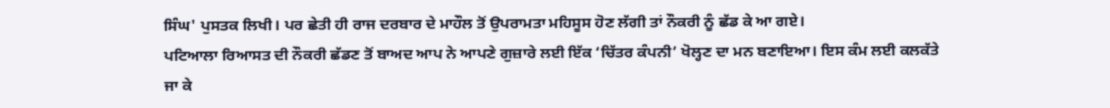ਸਿੰਘ' ਪੁਸਤਕ ਲਿਖੀ। ਪਰ ਛੇਤੀ ਹੀ ਰਾਜ ਦਰਬਾਰ ਦੇ ਮਾਹੌਲ ਤੋਂ ਉਪਰਾਮਤਾ ਮਹਿਸੂਸ ਹੋਣ ਲੱਗੀ ਤਾਂ ਨੌਕਰੀ ਨੂੰ ਛੱਡ ਕੇ ਆ ਗਏ।
ਪਟਿਆਲਾ ਰਿਆਸਤ ਦੀ ਨੌਕਰੀ ਛੱਡਣ ਤੋਂ ਬਾਅਦ ਆਪ ਨੇ ਆਪਣੇ ਗੁਜ਼ਾਰੇ ਲਈ ਇੱਕ ‘ਚਿੱਤਰ ਕੰਪਨੀ’ ਖੋਲ੍ਹਣ ਦਾ ਮਨ ਬਣਾਇਆ। ਇਸ ਕੰਮ ਲਈ ਕਲਕੱਤੇ ਜਾ ਕੇ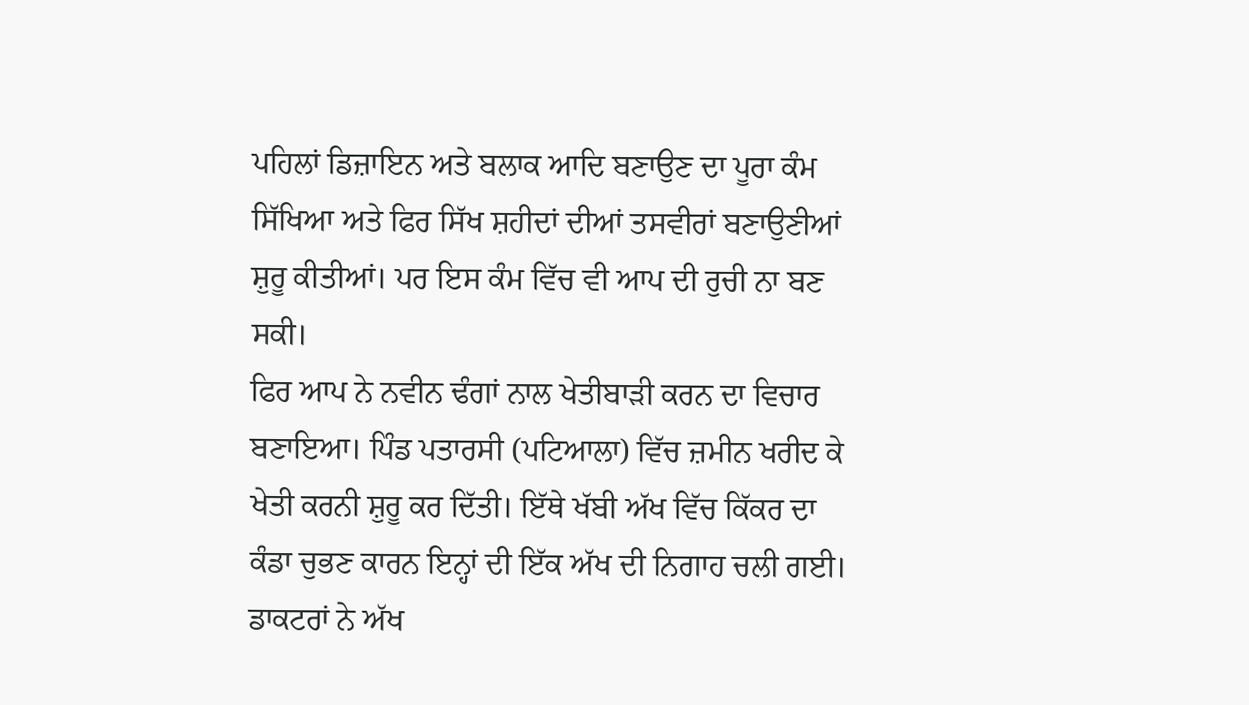ਪਹਿਲਾਂ ਡਿਜ਼ਾਇਨ ਅਤੇ ਬਲਾਕ ਆਦਿ ਬਣਾਉਣ ਦਾ ਪੂਰਾ ਕੰਮ ਸਿੱਖਿਆ ਅਤੇ ਫਿਰ ਸਿੱਖ ਸ਼ਹੀਦਾਂ ਦੀਆਂ ਤਸਵੀਰਾਂ ਬਣਾਉਣੀਆਂ ਸ਼ੁਰੂ ਕੀਤੀਆਂ। ਪਰ ਇਸ ਕੰਮ ਵਿੱਚ ਵੀ ਆਪ ਦੀ ਰੁਚੀ ਨਾ ਬਣ ਸਕੀ।
ਫਿਰ ਆਪ ਨੇ ਨਵੀਨ ਢੰਗਾਂ ਨਾਲ ਖੇਤੀਬਾੜੀ ਕਰਨ ਦਾ ਵਿਚਾਰ ਬਣਾਇਆ। ਪਿੰਡ ਪਤਾਰਸੀ (ਪਟਿਆਲਾ) ਵਿੱਚ ਜ਼ਮੀਨ ਖਰੀਦ ਕੇ ਖੇਤੀ ਕਰਨੀ ਸ਼ੁਰੂ ਕਰ ਦਿੱਤੀ। ਇੱਥੇ ਖੱਬੀ ਅੱਖ ਵਿੱਚ ਕਿੱਕਰ ਦਾ ਕੰਡਾ ਚੁਭਣ ਕਾਰਨ ਇਨ੍ਹਾਂ ਦੀ ਇੱਕ ਅੱਖ ਦੀ ਨਿਗਾਹ ਚਲੀ ਗਈ। ਡਾਕਟਰਾਂ ਨੇ ਅੱਖ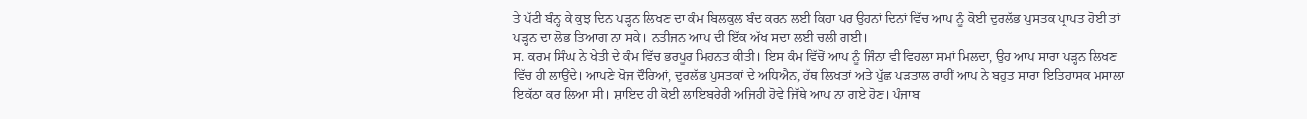ਤੇ ਪੱਟੀ ਬੰਨ੍ਹ ਕੇ ਕੁਝ ਦਿਨ ਪੜ੍ਹਨ ਲਿਖਣ ਦਾ ਕੰਮ ਬਿਲਕੁਲ ਬੰਦ ਕਰਨ ਲਈ ਕਿਹਾ ਪਰ ਉਹਨਾਂ ਦਿਨਾਂ ਵਿੱਚ ਆਪ ਨੂੰ ਕੋਈ ਦੁਰਲੱਭ ਪੁਸਤਕ ਪ੍ਰਾਪਤ ਹੋਈ ਤਾਂ ਪੜ੍ਹਨ ਦਾ ਲੋਭ ਤਿਆਗ ਨਾ ਸਕੇ। ਨਤੀਜਨ ਆਪ ਦੀ ਇੱਕ ਅੱਖ ਸਦਾ ਲਈ ਚਲੀ ਗਈ।
ਸ. ਕਰਮ ਸਿੰਘ ਨੇ ਖੇਤੀ ਦੇ ਕੰਮ ਵਿੱਚ ਭਰਪੂਰ ਮਿਹਨਤ ਕੀਤੀ। ਇਸ ਕੰਮ ਵਿੱਚੋਂ ਆਪ ਨੂੰ ਜਿੰਨਾ ਵੀ ਵਿਹਲਾ ਸਮਾਂ ਮਿਲਦਾ, ਉਹ ਆਪ ਸਾਰਾ ਪੜ੍ਹਨ ਲਿਖਣ ਵਿੱਚ ਹੀ ਲਾਉਂਦੇ। ਆਪਣੇ ਖੋਜ ਦੌਰਿਆਂ, ਦੁਰਲੱਭ ਪੁਸਤਕਾਂ ਦੇ ਅਧਿਐਨ, ਹੱਥ ਲਿਖਤਾਂ ਅਤੇ ਪੁੱਛ ਪੜਤਾਲ ਰਾਹੀਂ ਆਪ ਨੇ ਬਹੁਤ ਸਾਰਾ ਇਤਿਹਾਸਕ ਮਸਾਲਾ ਇਕੱਠਾ ਕਰ ਲਿਆ ਸੀ। ਸ਼ਾਇਦ ਹੀ ਕੋਈ ਲਾਇਬਰੇਰੀ ਅਜਿਹੀ ਹੋਵੇ ਜਿੱਥੇ ਆਪ ਨਾ ਗਏ ਹੋਣ। ਪੰਜਾਬ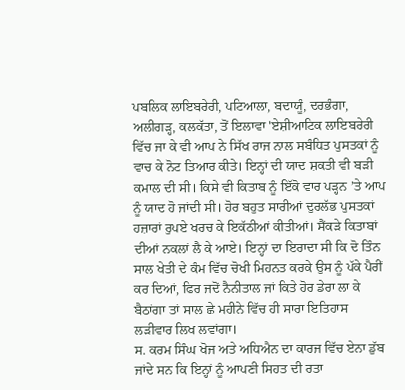ਪਬਲਿਕ ਲਾਇਬਰੇਰੀ, ਪਟਿਆਲਾ, ਬਦਾਯੂੰ, ਦਰਭੰਗਾ, ਅਲੀਗੜ੍ਹ, ਕਲਕੱਤਾ, ਤੋਂ ਇਲਾਵਾ 'ਏਸ਼ੀਆਟਿਕ ਲਾਇਬਰੇਰੀ ਵਿੱਚ ਜਾ ਕੇ ਵੀ ਆਪ ਨੇ ਸਿੱਖ ਰਾਜ ਨਾਲ ਸਬੰਧਿਤ ਪੁਸਤਕਾਂ ਨੂੰ ਵਾਚ ਕੇ ਨੋਟ ਤਿਆਰ ਕੀਤੇ। ਇਨ੍ਹਾਂ ਦੀ ਯਾਦ ਸ਼ਕਤੀ ਵੀ ਬੜੀ ਕਮਾਲ ਦੀ ਸੀ। ਕਿਸੇ ਵੀ ਕਿਤਾਬ ਨੂੰ ਇੱਕੋ ਵਾਰ ਪੜ੍ਹਨ ’ਤੇ ਆਪ ਨੂੰ ਯਾਦ ਹੋ ਜਾਂਦੀ ਸੀ। ਹੋਰ ਬਹੁਤ ਸਾਰੀਆਂ ਦੁਰਲੱਭ ਪੁਸਤਕਾਂ ਹਜ਼ਾਰਾਂ ਰੁਪਏ ਖਰਚ ਕੇ ਇਕੱਠੀਆਂ ਕੀਤੀਆਂ। ਸੈਂਕੜੇ ਕਿਤਾਬਾਂ ਦੀਆਂ ਨਕਲਾਂ ਲੈ ਕੇ ਆਏ। ਇਨ੍ਹਾਂ ਦਾ ਇਰਾਦਾ ਸੀ ਕਿ ਦੋ ਤਿੰਨ ਸਾਲ ਖੇਤੀ ਦੇ ਕੰਮ ਵਿੱਚ ਚੋਖੀ ਮਿਹਨਤ ਕਰਕੇ ਉਸ ਨੂੰ ਪੱਕੇ ਪੈਰੀਂ ਕਰ ਦਿਆਂ, ਫਿਰ ਜਦੋਂ ਨੈਨੀਤਾਲ ਜਾਂ ਕਿਤੇ ਹੋਰ ਡੇਰਾ ਲਾ ਕੇ ਬੈਠਾਂਗਾ ਤਾਂ ਸਾਲ ਛੇ ਮਹੀਨੇ ਵਿੱਚ ਹੀ ਸਾਰਾ ਇਤਿਹਾਸ ਲੜੀਵਾਰ ਲਿਖ ਲਵਾਂਗਾ।
ਸ. ਕਰਮ ਸਿੰਘ ਖੋਜ ਅਤੇ ਅਧਿਐਨ ਦਾ ਕਾਰਜ ਵਿੱਚ ਏਨਾ ਡੁੱਬ ਜਾਂਦੇ ਸਨ ਕਿ ਇਨ੍ਹਾਂ ਨੂੰ ਆਪਣੀ ਸਿਹਤ ਦੀ ਰਤਾ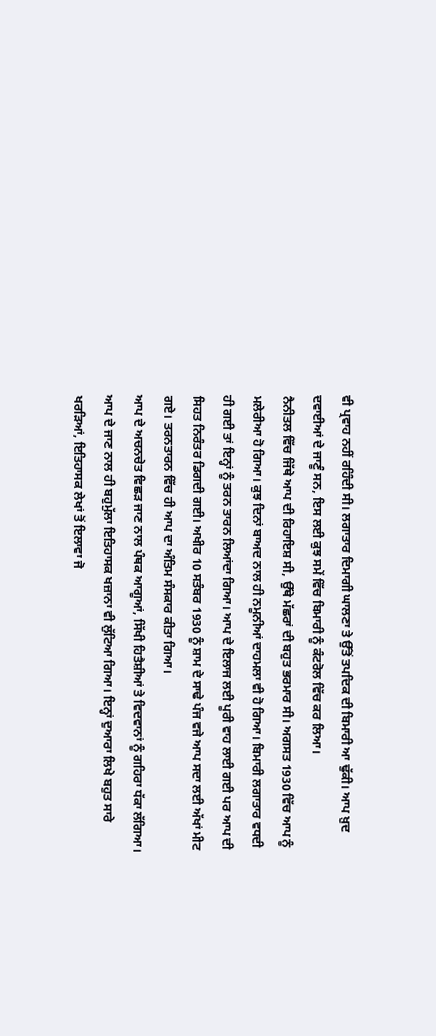ਵੀ ਪ੍ਰਵਾਹ ਨਹੀਂ ਰਹਿੰਦੀ ਸੀ। ਲਗਾਤਾਰ ਦਿਮਾਗੀ ਘਾਲਣਾ ਤੇ ਉੱਤੋਂ ਤਪਦਿਕ ਦੀ ਬਿਮਾਰੀ ਆ ਢੁੱਕੀ। ਆਪ ਖ਼ੁਦ ਦਵਾਈਆਂ ਦੇ ਜਾਣੂੰ ਸਨ, ਇਸ ਲਈ ਕੁਝ ਸਮੇਂ ਵਿੱਚ ਬਿਮਾਰੀ ਨੂੰ ਕੰਟਰੋਲ ਵਿੱਚ ਕਰ ਲਿਆ।
ਨੈਨੀਤਲ ਵਿੱਚ ਜਿੱਥੇ ਆਪ ਦੀ ਰਿਹਾਇਸ਼ ਸੀ, ਉੱਥੇ ਮੱਛਰਾਂ ਦੀ ਬਹੁਤ ਭਰਮਾਰ ਸੀ। ਅਗਸਤ 1930 ਵਿੱਚ ਆਪ ਨੂੰ ਮਲੇਰੀਆ ਹੋ ਗਿਆ। ਕੁਝ ਦਿਨਾਂ ਬਾਅਦ ਨਾਲ ਹੀ ਨਮੂਨੀਆਂ ਦਾਹਮਲਾ ਵੀ ਹੋ ਗਿਆ। ਬਿਮਾਰੀ ਲਗਾਤਾਰ ਵਧਦੀ ਹੀ ਗਈ ਤਾਂ ਇਨ੍ਹਾਂ ਨੂੰ ਤਰਨ ਤਾਰਨ ਲਿਆਂਦਾ ਗਿਆ। ਆਪ ਦੇ ਇਲਾਜ ਲਈ ਪੂਰੀ ਵਾਹ ਲਾਈ ਗਈ ਪਰ ਆਪ ਦੀ ਸਿਹਤ ਨਿਰੰਤਰ ਡਿਗਦੀ ਗਈ। ਅਖੀਰ 10 ਸਤੰਬਰ 1930 ਨੂੰ ਸ਼ਾਮ ਦੇ ਸਾਢੇ ਪੰਜ ਵਜੇ ਆਪ ਸਦਾ ਲਈ ਅੱਖਾਂ ਮੀਟ ਗਏ। ਤਰਨਤਾਰਨ ਵਿੱਚ ਹੀ ਆਪ ਦਾ ਅੰਤਿਮ ਸੰਸਕਾਰ ਕੀਤਾ ਗਿਆ।
ਆਪ ਦੇ ਅਚਨਚੇਤ ਵਿਛੜ ਜਾਣ ਨਾਲ ਪੰਥਕ ਆਗੂਆਂ, ਸਿੱਖੀ ਹਿਤੈਸ਼ੀਆਂ ਤੇ ਵਿਦਵਾਨਾਂ ਨੂੰ ਗਹਿਰਾ ਧੱਕਾ ਲੱਗਿਆ। ਆਪ ਦੇ ਜਾਣ ਨਾਲ ਹੀ ਬਹੁਮੁੱਲਾ ਇਤਿਹਾਸਕ ਖਜ਼ਾਨਾ ਵੀ ਲੁੱਟਿਆ ਗਿਆ। ਇਨ੍ਹਾਂ ਦੁਆਰਾ ਲਿਖੇ ਬਹੁਤ ਸਾਰੇ ਖਰੜਿਆਂ, ਇਤਿਹਾਸਕ ਲੇਖਾਂ ਤੋਂ ਇਲਾਵਾ ਜੋ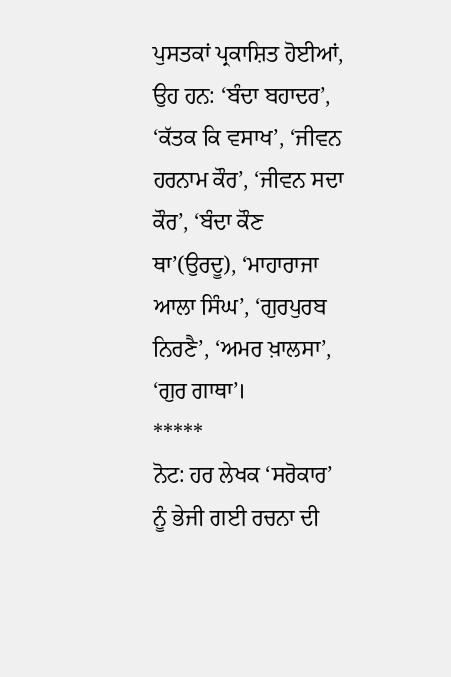ਪੁਸਤਕਾਂ ਪ੍ਰਕਾਸ਼ਿਤ ਹੋਈਆਂ, ਉਹ ਹਨ: ‘ਬੰਦਾ ਬਹਾਦਰ’, ‘ਕੱਤਕ ਕਿ ਵਸਾਖ’, ‘ਜੀਵਨ ਹਰਨਾਮ ਕੌਰ’, ‘ਜੀਵਨ ਸਦਾ ਕੌਰ’, ‘ਬੰਦਾ ਕੌਣ ਥਾ’(ਉਰਦੂ), ‘ਮਾਹਾਰਾਜਾ ਆਲਾ ਸਿੰਘ’, ‘ਗੁਰਪੁਰਬ ਨਿਰਣੈ’, ‘ਅਮਰ ਖ਼ਾਲਸਾ’, ‘ਗੁਰ ਗਾਥਾ’।
*****
ਨੋਟ: ਹਰ ਲੇਖਕ ‘ਸਰੋਕਾਰ’ ਨੂੰ ਭੇਜੀ ਗਈ ਰਚਨਾ ਦੀ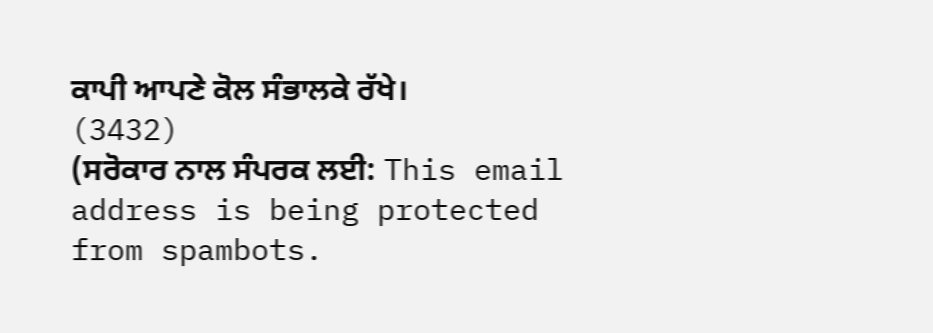ਕਾਪੀ ਆਪਣੇ ਕੋਲ ਸੰਭਾਲਕੇ ਰੱਖੇ।
(3432)
(ਸਰੋਕਾਰ ਨਾਲ ਸੰਪਰਕ ਲਈ: This email address is being protected from spambots.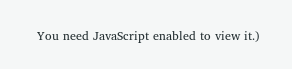You need JavaScript enabled to view it.)